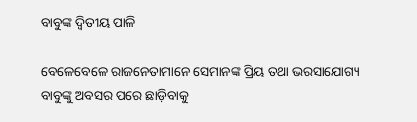ବାବୁଙ୍କ ଦ୍ୱିତୀୟ ପାଳି

ବେଳେବେଳେ ରାଜନେତାମାନେ ସେମାନଙ୍କ ପ୍ରିୟ ତଥା ଭରସାଯୋଗ୍ୟ ବାବୁଙ୍କୁ ଅବସର ପରେ ଛାଡ଼ିବାକୁ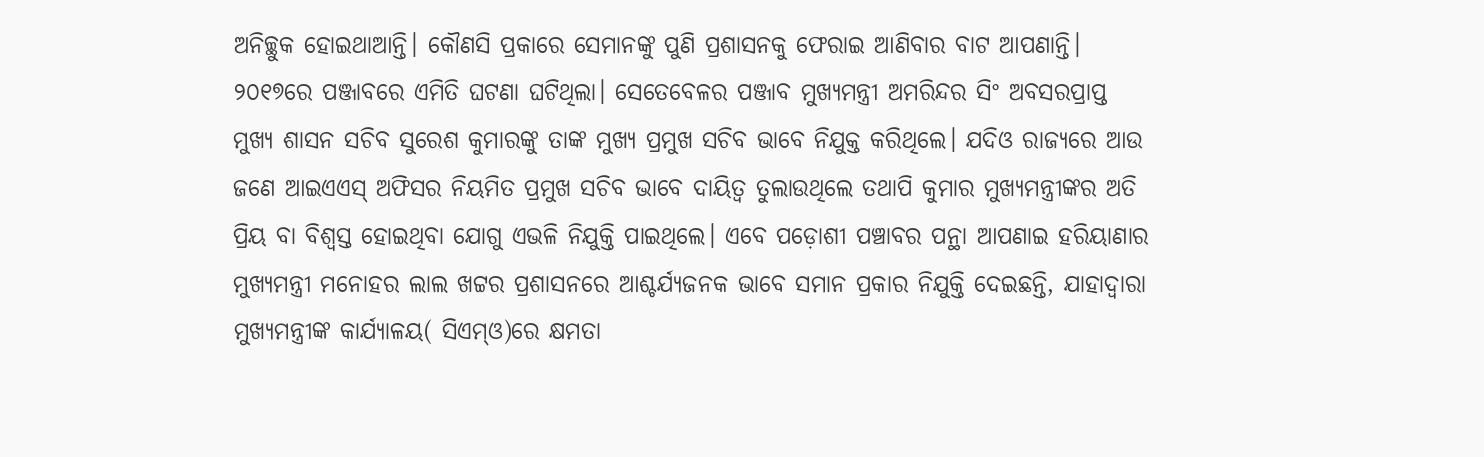ଅନିଚ୍ଛୁକ ହୋଇଥାଆନ୍ତି। କୌଣସି ପ୍ରକାରେ ସେମାନଙ୍କୁ ପୁଣି ପ୍ରଶାସନକୁ ଫେରାଇ ଆଣିବାର ବାଟ ଆପଣାନ୍ତି। ୨୦୧୭ରେ ପଞ୍ଜାବରେ ଏମିତି ଘଟଣା ଘଟିଥିଲା। ସେତେବେଳର ପଞ୍ଜାବ ମୁଖ୍ୟମନ୍ତ୍ରୀ ଅମରିନ୍ଦର ସିଂ ଅବସରପ୍ରାପ୍ତ ମୁଖ୍ୟ ଶାସନ ସଚିବ ସୁରେଶ କୁମାରଙ୍କୁ ତାଙ୍କ ମୁଖ୍ୟ ପ୍ରମୁଖ ସଚିବ ଭାବେ ନିଯୁକ୍ତ କରିଥିଲେ। ଯଦିଓ ରାଜ୍ୟରେ ଆଉ ଜଣେ ଆଇଏଏସ୍‌ ଅଫିସର ନିୟମିତ ପ୍ରମୁଖ ସଚିବ ଭାବେ ଦାୟିତ୍ୱ ତୁଲାଉଥିଲେ ତଥାପି କୁମାର ମୁଖ୍ୟମନ୍ତ୍ରୀଙ୍କର ଅତି ପ୍ରିୟ ବା ବିଶ୍ୱସ୍ତ ହୋଇଥିବା ଯୋଗୁ ଏଭଳି ନିଯୁକ୍ତି ପାଇଥିଲେ। ଏବେ ପଡ଼ୋଶୀ ପଞ୍ଚାବର ପନ୍ଥା ଆପଣାଇ ହରିୟାଣାର ମୁଖ୍ୟମନ୍ତ୍ରୀ ମନୋହର ଲାଲ ଖଟ୍ଟର ପ୍ରଶାସନରେ ଆଶ୍ଚର୍ଯ୍ୟଜନକ ଭାବେ ସମାନ ପ୍ରକାର ନିଯୁକ୍ତି ଦେଇଛନ୍ତି, ଯାହାଦ୍ୱାରା ମୁଖ୍ୟମନ୍ତ୍ରୀଙ୍କ କାର୍ଯ୍ୟାଳୟ( ସିଏମ୍‌ଓ)ରେ କ୍ଷମତା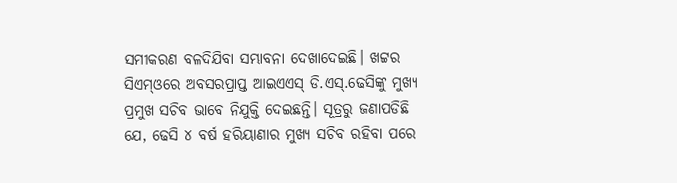ସମୀକରଣ ବଳଦିଯିବା ସମ୍ଭାବନା ଦେଖାଦେଇଛି। ଖଟ୍ଟର ସିଏମ୍‌ଓରେ ଅବସରପ୍ରାପ୍ତ ଆଇଏଏସ୍‌ ଡି.ଏସ୍‌.ଢେସିଙ୍କୁ ମୁଖ୍ୟ ପ୍ରମୁଖ ସଚିବ ଭାବେ ନିଯୁକ୍ତି ଦେଇଛନ୍ତି। ସୂତ୍ରରୁ ଜଣାପଡିଛି ଯେ, ଢେସି ୪ ବର୍ଷ ହରିୟାଣାର ମୁଖ୍ୟ ସଚିବ ରହିବା ପରେ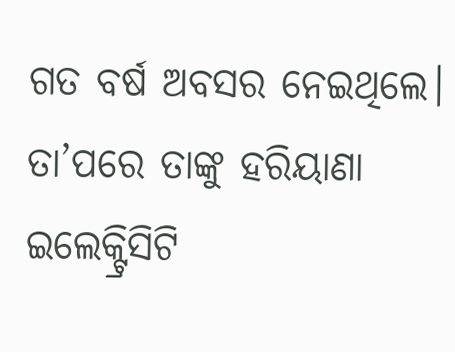ଗତ ବର୍ଷ ଅବସର ନେଇଥିଲେ। ତା’ପରେ ତାଙ୍କୁ ହରିୟାଣା ଇଲେକ୍ଟ୍ରିସିଟି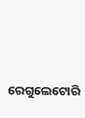ରେଗୁଲେଟୋରି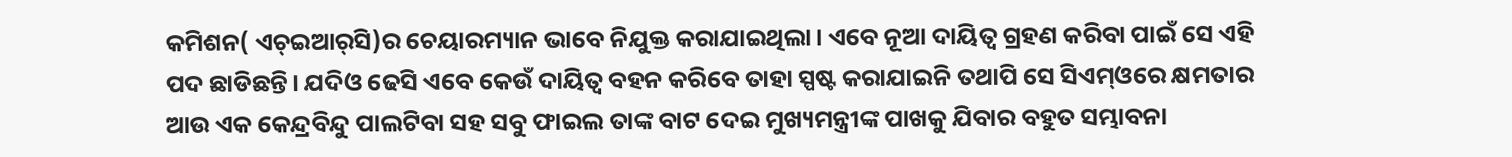କମିଶନ( ଏଚ୍‌ଇଆର୍‌ସି)ର ଚେୟାରମ୍ୟାନ ଭାବେ ନିଯୁକ୍ତ କରାଯାଇଥିଲା। ଏବେ ନୂଆ ଦାୟିତ୍ୱ ଗ୍ରହଣ କରିବା ପାଇଁ ସେ ଏହି ପଦ ଛାଡିଛନ୍ତି। ଯଦିଓ ଢେସି ଏବେ କେଉଁ ଦାୟିତ୍ୱ ବହନ କରିବେ ତାହା ସ୍ପଷ୍ଟ କରାଯାଇନି ତଥାପି ସେ ସିଏମ୍‌ଓରେ କ୍ଷମତାର ଆଉ ଏକ କେନ୍ଦ୍ରବିନ୍ଦୁ ପାଲଟିବା ସହ ସବୁ ଫାଇଲ ତାଙ୍କ ବାଟ ଦେଇ ମୁଖ୍ୟମନ୍ତ୍ରୀଙ୍କ ପାଖକୁ ଯିବାର ବହୁତ ସମ୍ଭାବନା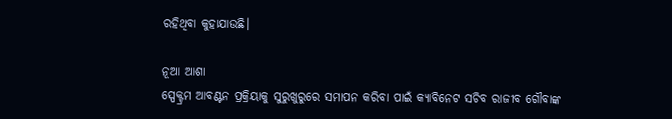ରହିଥିବା କୁହାଯାଉଛି।

ନୂଆ ଆଶା
ସ୍ପେକ୍ଟ୍ରମ ଆବଣ୍ଟନ ପ୍ରକ୍ରିୟାକୁ ସୁରୁଖୁରୁରେ ସମାପନ କରିବା ପାଇଁ କ୍ୟାବିନେଟ ସଚିବ ରାଜୀବ ଗୌବାଙ୍କ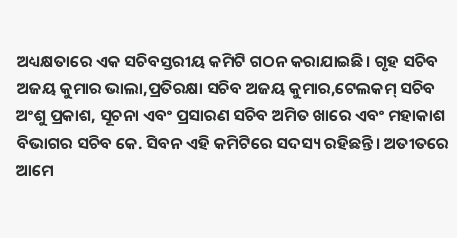ଅଧ୍ୟକ୍ଷତାରେ ଏକ ସଚିବସ୍ତରୀୟ କମିଟି ଗଠନ କରାଯାଇଛି। ଗୃହ ସଚିବ ଅଜୟ କୁମାର ଭାଲା,ପ୍ରତିରକ୍ଷା ସଚିବ ଅଜୟ କୁମାର,ଟେଲକମ୍‌ ସଚିବ ଅଂଶୁ ପ୍ରକାଶ, ସୂଚନା ଏବଂ ପ୍ରସାରଣ ସଚିବ ଅମିତ ଖାରେ ଏବଂ ମହାକାଶ ବିଭାଗର ସଚିବ କେ. ସିବନ ଏହି କମିଟିରେ ସଦସ୍ୟ ରହିଛନ୍ତି। ଅତୀତରେ ଆମେ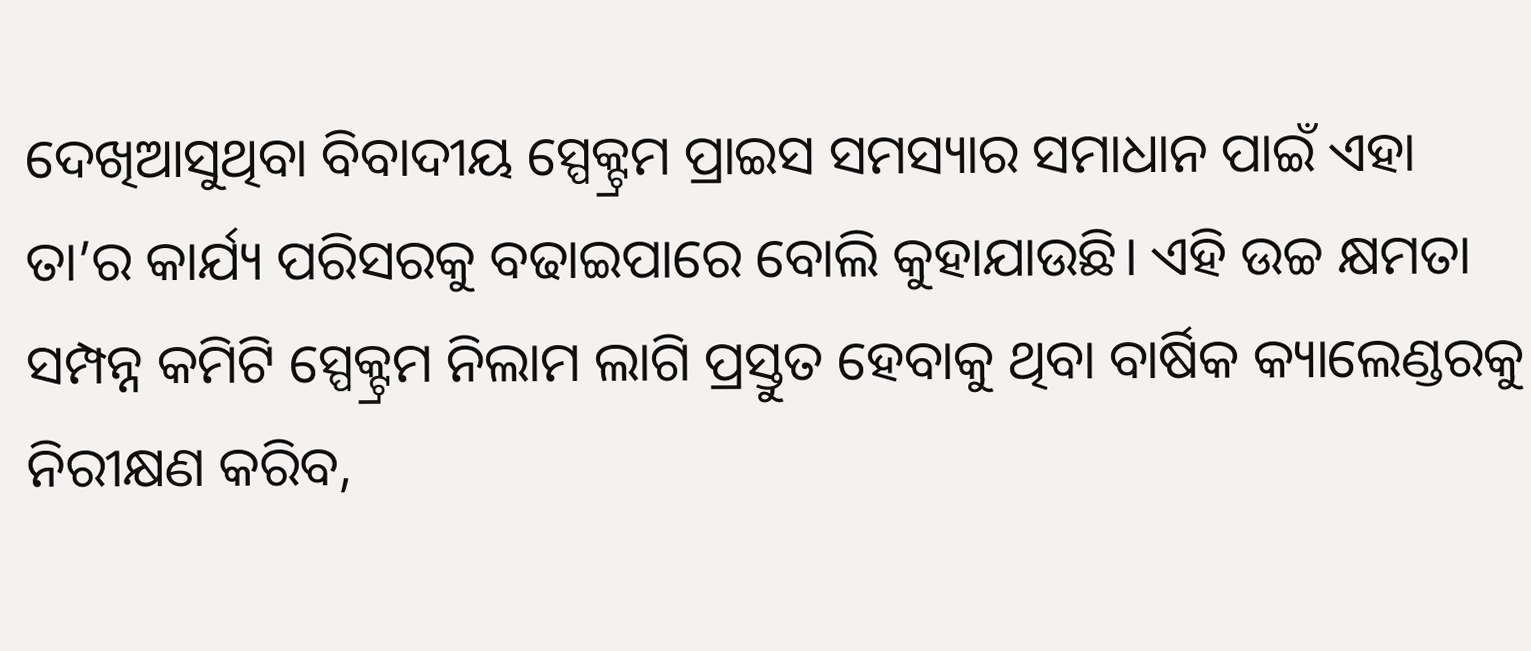ଦେଖିଆସୁଥିବା ବିବାଦୀୟ ସ୍ପେକ୍ଟ୍ରମ ପ୍ରାଇସ ସମସ୍ୟାର ସମାଧାନ ପାଇଁ ଏହା ତା’ର କାର୍ଯ୍ୟ ପରିସରକୁ ବଢାଇପାରେ ବୋଲି କୁହାଯାଉଛି। ଏହି ଉଚ୍ଚ କ୍ଷମତା ସମ୍ପନ୍ନ କମିଟି ସ୍ପେକ୍ଟ୍ରମ ନିଲାମ ଲାଗି ପ୍ରସ୍ତୁତ ହେବାକୁ ଥିବା ବାର୍ଷିକ କ୍ୟାଲେଣ୍ଡରକୁ ନିରୀକ୍ଷଣ କରିବ,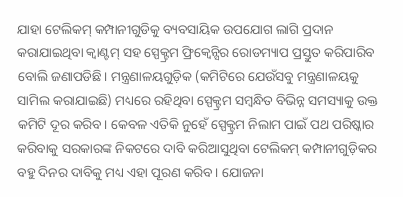ଯାହା ଟେଲିକମ୍‌ କମ୍ପାନୀଗୁଡିକୁ ବ୍ୟବସାୟିକ ଉପଯୋଗ ଲାଗି ପ୍ରଦାନ କରାଯାଇଥିବା କ୍ୱାଣ୍ଟମ୍‌ ସହ ସ୍ପେକ୍ଟ୍ରମ ଫ୍ରିକ୍ୱେନ୍ସିର ରୋଡମ୍ୟାପ ପ୍ରସ୍ତୁତ କରିପାରିବ ବୋଲି ଜଣାପଡିଛି। ମନ୍ତ୍ରଣାଳୟଗୁଡ଼ିକ (କମିଟିରେ ଯେଉଁସବୁ ମନ୍ତ୍ରଣାଳୟକୁ ସାମିଲ କରାଯାଇଛି) ମଧ୍ୟରେ ରହିଥିବା ସ୍ପେକ୍ଟ୍ରମ ସମ୍ବନ୍ଧିତ ବିଭିନ୍ନ ସମସ୍ୟାକୁ ଉକ୍ତ କମିଟି ଦୂର କରିବ। କେବଳ ଏତିକି ନୁହେଁ ସ୍ପେକ୍ଟ୍ରମ ନିଲାମ ପାଇଁ ପଥ ପରିଷ୍କାର କରିବାକୁ ସରକାରଙ୍କ ନିକଟରେ ଦାବି କରିଆସୁଥିବା ଟେଲିକମ୍‌ କମ୍ପାନୀଗୁଡ଼ିକର ବହୁ ଦିନର ଦାବିକୁ ମଧ୍ୟ ଏହା ପୂରଣ କରିବ। ଯୋଜନା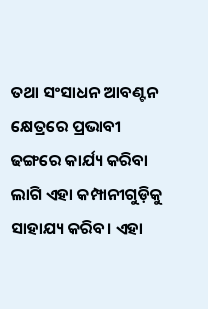ତଥା ସଂସାଧନ ଆବଣ୍ଟନ କ୍ଷେତ୍ରରେ ପ୍ରଭାବୀ ଢଙ୍ଗରେ କାର୍ଯ୍ୟ କରିବା ଲାଗି ଏହା କମ୍ପାନୀଗୁଡ଼ିକୁ ସାହାଯ୍ୟ କରିବ। ଏହା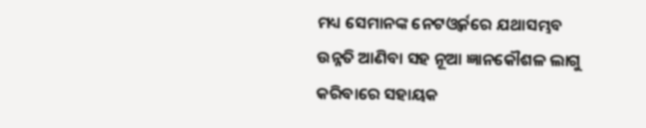ମଧ୍ୟ ସେମାନଙ୍କ ନେଟଓ୍ବର୍କରେ ଯଥାସମ୍ଭବ ଉନ୍ନତି ଆଣିବା ସହ ନୂଆ ଜ୍ଞାନକୌଶଳ ଲାଗୁ କରିବାରେ ସହାୟକ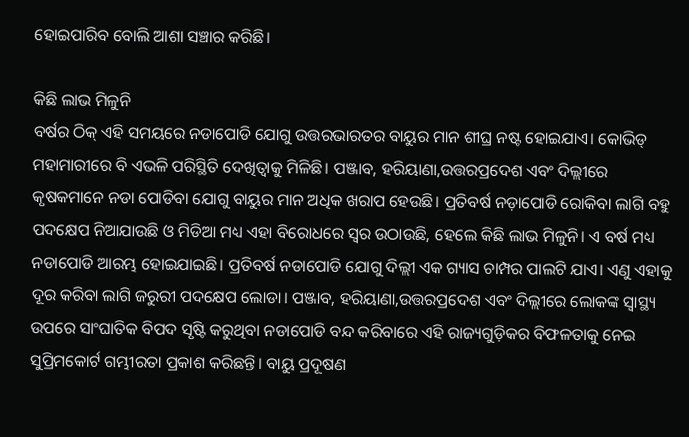ହୋଇପାରିବ ବୋଲି ଆଶା ସଞ୍ଚାର କରିଛି।

କିଛି ଲାଭ ମିଳୁନି
ବର୍ଷର ଠିକ୍‌ ଏହି ସମୟରେ ନଡାପୋଡି ଯୋଗୁ ଉତ୍ତରଭାରତର ବାୟୁର ମାନ ଶୀଘ୍ର ନଷ୍ଟ ହୋଇଯାଏ। କୋଭିଡ୍‌ ମହାମାରୀରେ ବି ଏଭଳି ପରିସ୍ଥିତି ଦେଖିତ୍ବାକୁ ମିଳିଛି। ପଞ୍ଜାବ, ହରିୟାଣା,ଉତ୍ତରପ୍ରଦେଶ ଏବଂ ଦିଲ୍ଲୀରେ କୃଷକମାନେ ନଡା ପୋଡିବା ଯୋଗୁ ବାୟୁର ମାନ ଅଧିକ ଖରାପ ହେଉଛି। ପ୍ରତିବର୍ଷ ନଡ଼ାପୋଡି ରୋକିବା ଲାଗି ବହୁ ପଦକ୍ଷେପ ନିଆଯାଉଛି ଓ ମିଡିଆ ମଧ୍ୟ ଏହା ବିରୋଧରେ ସ୍ବର ଉଠାଉଛି, ହେଲେ କିଛି ଲାଭ ମିଳୁନି। ଏ ବର୍ଷ ମଧ୍ୟ ନଡାପୋଡି ଆରମ୍ଭ ହୋଇଯାଇଛି। ପ୍ରତିବର୍ଷ ନଡାପୋଡି ଯୋଗୁ ଦିଲ୍ଲୀ ଏକ ଗ୍ୟାସ ଚାମ୍ପର ପାଲଟି ଯାଏ। ଏଣୁ ଏହାକୁ ଦୂର କରିବା ଲାଗି ଜରୁରୀ ପଦକ୍ଷେପ ଲୋଡା। ପଞ୍ଜାବ, ହରିୟାଣା,ଉତ୍ତରପ୍ରଦେଶ ଏବଂ ଦିଲ୍ଲୀରେ ଲୋକଙ୍କ ସ୍ବାସ୍ଥ୍ୟ ଉପରେ ସାଂଘାତିକ ବିପଦ ସୃଷ୍ଟି କରୁଥିବା ନଡାପୋଡି ବନ୍ଦ କରିବାରେ ଏହି ରାଜ୍ୟଗୁଡ଼ିକର ବିଫଳତାକୁ ନେଇ ସୁପ୍ରିମକୋର୍ଟ ଗମ୍ଭୀରତା ପ୍ରକାଶ କରିଛନ୍ତି। ବାୟୁ ପ୍ରଦୂଷଣ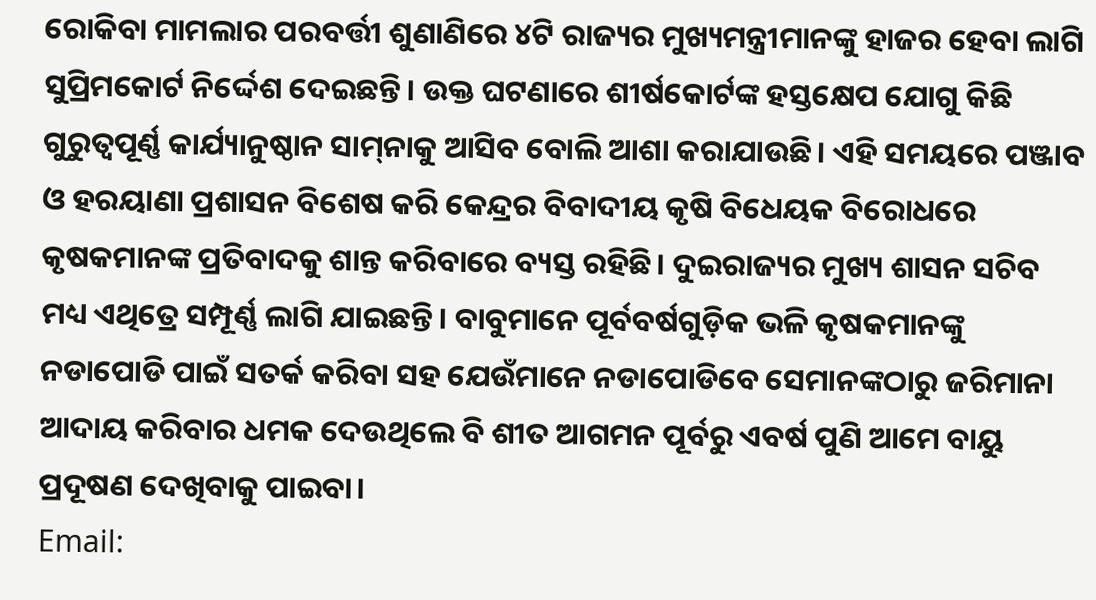ରୋକିବା ମାମଲାର ପରବର୍ତ୍ତୀ ଶୁଣାଣିରେ ୪ଟି ରାଜ୍ୟର ମୁଖ୍ୟମନ୍ତ୍ରୀମାନଙ୍କୁ ହାଜର ହେବା ଲାଗି ସୁପ୍ରିମକୋର୍ଟ ନିର୍ଦ୍ଦେଶ ଦେଇଛନ୍ତି। ଉକ୍ତ ଘଟଣାରେ ଶୀର୍ଷକୋର୍ଟଙ୍କ ହସ୍ତକ୍ଷେପ ଯୋଗୁ କିଛି ଗୁରୁତ୍ୱପୂର୍ଣ୍ଣ କାର୍ଯ୍ୟାନୁଷ୍ଠାନ ସାମ୍‌ନାକୁ ଆସିବ ବୋଲି ଆଶା କରାଯାଉଛି। ଏହି ସମୟରେ ପଞ୍ଜାବ ଓ ହରୟାଣା ପ୍ରଶାସନ ବିଶେଷ କରି କେନ୍ଦ୍ରର ବିବାଦୀୟ କୃଷି ବିଧେୟକ ବିରୋଧରେ କୃଷକମାନଙ୍କ ପ୍ରତିବାଦକୁ ଶାନ୍ତ କରିବାରେ ବ୍ୟସ୍ତ ରହିଛି। ଦୁଇରାଜ୍ୟର ମୁଖ୍ୟ ଶାସନ ସଚିବ ମଧ୍ୟ ଏଥିତ୍ରେ ସମ୍ପୂର୍ଣ୍ଣ ଲାଗି ଯାଇଛନ୍ତି। ବାବୁମାନେ ପୂର୍ବବର୍ଷଗୁଡ଼ିକ ଭଳି କୃଷକମାନଙ୍କୁ ନଡାପୋଡି ପାଇଁ ସତର୍କ କରିବା ସହ ଯେଉଁମାନେ ନଡାପୋଡିବେ ସେମାନଙ୍କଠାରୁ ଜରିମାନା ଆଦାୟ କରିବାର ଧମକ ଦେଉଥିଲେ ବି ଶୀତ ଆଗମନ ପୂର୍ବରୁ ଏବର୍ଷ ପୁଣି ଆମେ ବାୟୁ ପ୍ରଦୂଷଣ ଦେଖିବାକୁ ପାଇବା।
Email: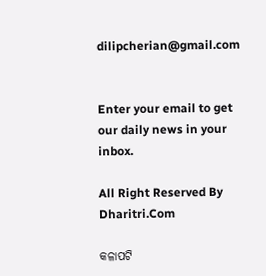dilipcherian@gmail.com


Enter your email to get our daily news in your inbox.

All Right Reserved By Dharitri.Com

କଳାପଟି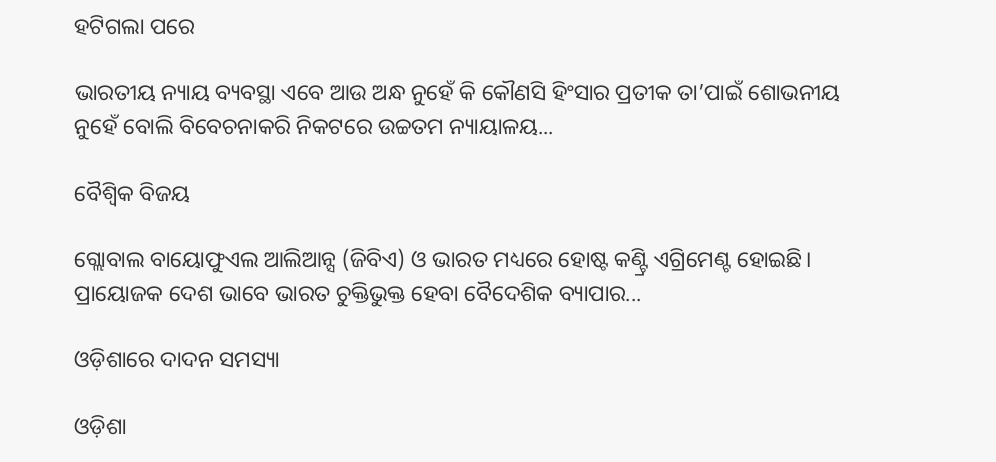ହଟିଗଲା ପରେ

ଭାରତୀୟ ନ୍ୟାୟ ବ୍ୟବସ୍ଥା ଏବେ ଆଉ ଅନ୍ଧ ନୁହେଁ କି କୌଣସି ହିଂସାର ପ୍ରତୀକ ତା’ପାଇଁ ଶୋଭନୀୟ ନୁହେଁ ବୋଲି ବିବେଚନାକରି ନିକଟରେ ଉଚ୍ଚତମ ନ୍ୟାୟାଳୟ...

ବୈଶ୍ୱିକ ବିଜୟ

ଗ୍ଲୋବାଲ ବାୟୋଫୁଏଲ ଆଲିଆନ୍ସ (ଜିବିଏ) ଓ ଭାରତ ମଧ୍ୟରେ ହୋଷ୍ଟ କଣ୍ଟ୍ରି ଏଗ୍ରିମେଣ୍ଟ ହୋଇଛି। ପ୍ରାୟୋଜକ ଦେଶ ଭାବେ ଭାରତ ଚୁକ୍ତିଭୁକ୍ତ ହେବା ବୈଦେଶିକ ବ୍ୟାପାର...

ଓଡ଼ିଶାରେ ଦାଦନ ସମସ୍ୟା

ଓଡ଼ିଶା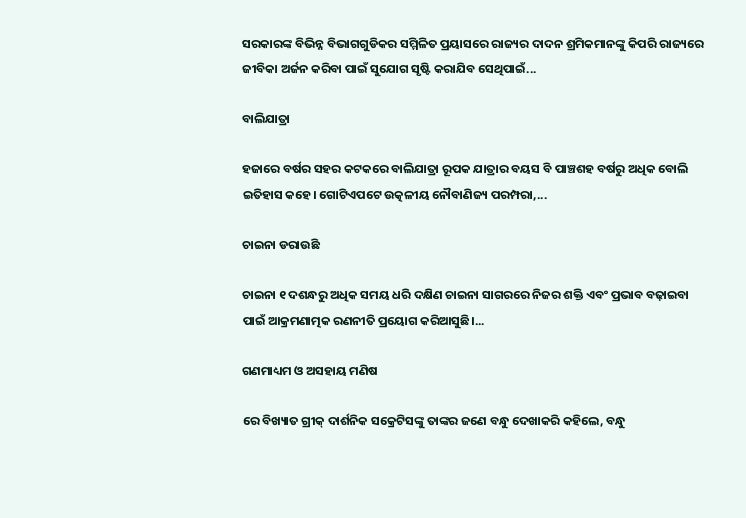ସରକାରଙ୍କ ବିଭିନ୍ନ ବିଭାଗଗୁଡିକର ସମ୍ମିଳିତ ପ୍ରୟାସରେ ରାଜ୍ୟର ଦାଦନ ଶ୍ରମିକମାନଙ୍କୁ କିପରି ରାଜ୍ୟରେ ଜୀବିକା ଅର୍ଜନ କରିବା ପାଇଁ ସୁଯୋଗ ସୃଷ୍ଟି କରାଯିବ ସେଥିପାଇଁ...

ବାଲିଯାତ୍ରା

ହଜାରେ ବର୍ଷର ସହର କଟକରେ ବାଲିଯାତ୍ରା ରୂପକ ଯାତ୍ରାର ବୟସ ବି ପାଞ୍ଚଶହ ବର୍ଷରୁ ଅଧିକ ବୋଲି ଇତିହାସ କହେ। ଗୋଟିଏପଟେ ଉତ୍କଳୀୟ ନୌବାଣିଜ୍ୟ ପରମ୍ପରା,...

ଚାଇନା ଡରାଉଛି

ଚାଇନା ୧ ଦଶନ୍ଧରୁ ଅଧିକ ସମୟ ଧରି ଦକ୍ଷିଣ ଚାଇନା ସାଗରରେ ନିଜର ଶକ୍ତି ଏବଂ ପ୍ରଭାବ ବଢ଼ାଇବା ପାଇଁ ଆକ୍ରମଣାତ୍ମକ ରଣନୀତି ପ୍ରୟୋଗ କରିଆସୁଛି।...

ଗଣମାଧ୍ୟମ ଓ ଅସହାୟ ମଣିଷ

ରେ ବିଖ୍ୟାତ ଗ୍ରୀକ୍‌ ଦାର୍ଶନିକ ସକ୍ରେଟିସଙ୍କୁ ତାଙ୍କର ଜଣେ ବନ୍ଧୁ ଦେଖାକରି କହିଲେ, ବନ୍ଧୁ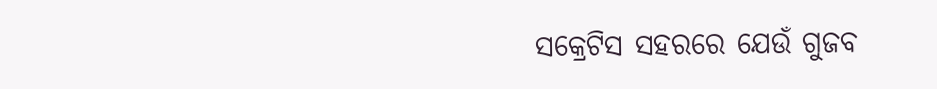ସକ୍ରେଟିସ ସହରରେ ଯେଉଁ ଗୁଜବ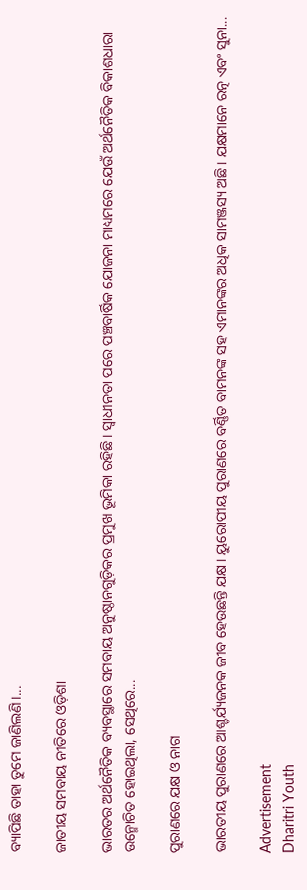ବ୍ୟାପିଛି ତାହା ତୁମେ ଜାଣିଲଣି।...

ଜାତୀୟ ସମବାୟ ନୀତିରେ ଓଡ଼ିଶା

ଭାରତର ଅର୍ଥନୈତିକ ବ୍ୟବସ୍ଥାରେ ସମବାୟ ଅନୁଷ୍ଠାନଗୁଡ଼ିକର ପ୍ରମୁଖ ଭୂମିକା ରହିଛି। ସ୍ବାଧୀନତା ପରେ ପଞ୍ଚବାର୍ଷିକ ଯୋଜନା ମାଧ୍ୟମରେ ଯେଉଁ ଅର୍ଥନୈତିକ ବିକାଶଧାରା ଉନ୍ମୋଚିତ ହୋଇଥିଲା, ସେଥିରେ...

ପୁରାଣରେ ଯକ୍ଷ ଓ ନାଗ

ଭାରତୀୟ ପୁରାଣରେ ଆଶ୍ଚର୍ଯ୍ୟଜନକ ଜୀବ ହେଉଛନ୍ତି ଯକ୍ଷ। ୟୁରୋପୀୟ ପୁରାଣରେ ବର୍ଣ୍ଣିତ ବାମନଙ୍କ ସହ ଏମାନଙ୍କର ଅଧିକ ସାମଞ୍ଜସ୍ୟ ଅଛି। ଯକ୍ଷମାନେ ରତ୍ନ ଏବଂ ସୁନା...

Advertisement
Dharitri Youth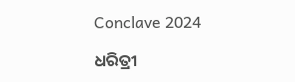Conclave 2024

ଧରିତ୍ରୀ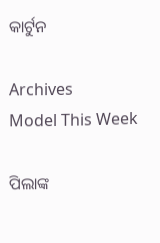କାର୍ଟୁନ

Archives
Model This Week

ପିଲାଙ୍କ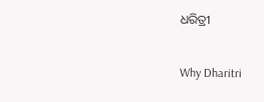ଧରିତ୍ରୀ

Why Dharitri